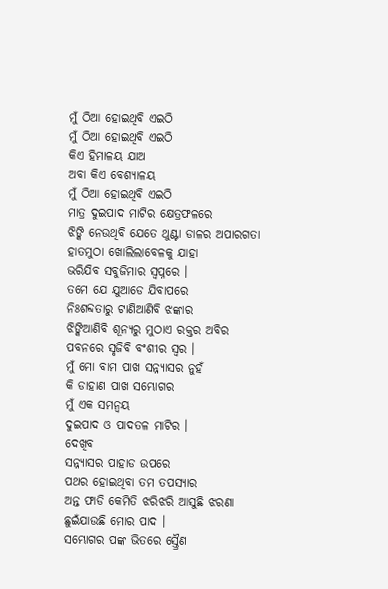ମୁଁ ଠିଆ ହୋଇଥିବି ଏଇଠି
ମୁଁ ଠିଆ ହୋଇଥିବି ଏଇଠି
କିଏ ହିମାଳୟ ଯାଅ
ଅବା କିଏ ବେଶ୍ୟାଳୟ
ମୁଁ ଠିଆ ହୋଇଥିବି ଏଇଠି
ମାତ୍ର ଦୁଇପାଦ ମାଟିର କ୍ଷେତ୍ରଫଳରେ
ଝିଙ୍କି ନେଉଥିବି ଯେତେ ଥୁଣ୍ଟା ଡାଳର ଅପାରଗତା
ହାତମୁଠା ଖୋଲିଲାବେଳକୁ ଯାହା
ଭରିଯିବ ସବୁଜିମାର ସ୍ବପ୍ନରେ ।
ତମେ ଯେ ଯୁଆଡେ ଯିବାପରେ
ନିଃଶବ୍ଦତାରୁ ଟାଣିଆଣିବି ଝଙ୍କାର
ଝିଙ୍କିଆଣିବି ଶୂନ୍ଯରୁ ମୁଠାଏ ରକ୍ତର ଅବିର
ପବନରେ ସୃଜିବି ବଂଶୀର ସ୍ବର ।
ମୁଁ ମୋ ବାମ ପାଖ ସନ୍ନ୍ଯାସର ନୁହଁ
କି ଡାହାଣ ପାଖ ସମ୍ଭୋଗର
ମୁଁ ଏକ ସମନ୍ବୟ
ଦୁଇପାଦ ଓ ପାଦତଳ ମାଟିର ।
ଦେଖିବ
ସନ୍ନ୍ଯାସର ପାହାଡ ଉପରେ
ପଥର ହୋଇଥିବା ତମ ତପସ୍ଯାର
ଅନ୍ତ ଫାଡି କେମିତି ଝରିଝରି ଆସୁଛି ଝରଣା
ଛୁଇଁଯାଉଛି ମୋର ପାଦ ।
ସମ୍ଭୋଗର ପଙ୍କ ଭିତରେ ସ୍ତ୍ରୈଣ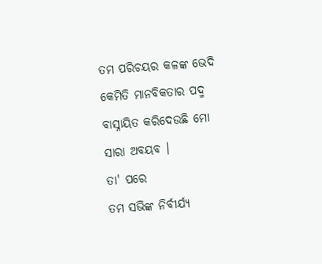ତମ ପରିଚୟର କଳଙ୍କ ଭେଦି
କେମିତି ମାନବିକତାର ପଦ୍ମ
ବାସ୍ନାୟିତ କରିଦେଉଛି ମୋ
ସାରା ଅବୟବ ।
ତା' ପରେ
ତମ ସଭିଙ୍କ ନିର୍ବୀର୍ଯ୍ଯ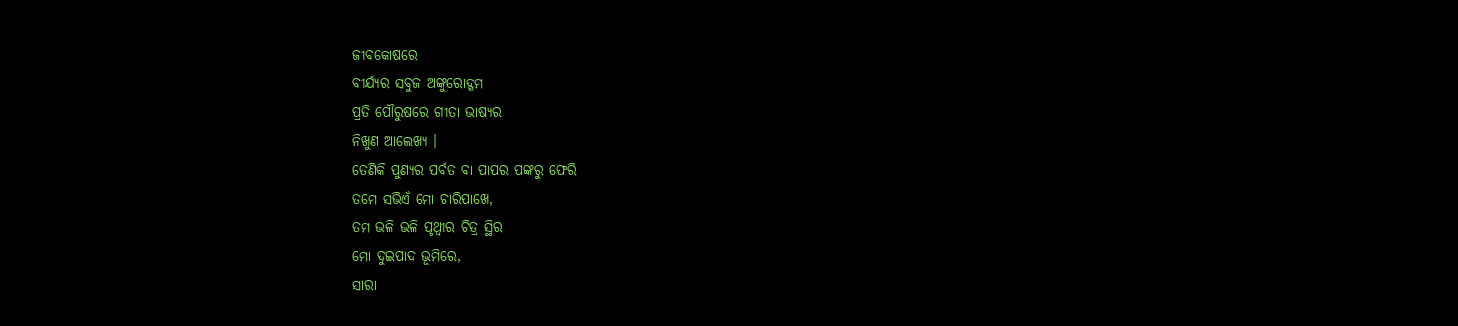ଜୀବକୋଷରେ
ବୀର୍ଯ୍ଯର ସବୁଜ ଅଙ୍କୁରୋଦ୍ଗମ
ପ୍ରତି ପୌରୁଷରେ ଗୀତା ଭାଷ୍ଯର
ନିଖୁଣ ଆଲେଖ୍ଯ ।
ତେଣିକି ପୁଣ୍ଯର ପର୍ବତ ବା ପାପର ପଙ୍କରୁ ଫେରି
ତମେ ସଭିଏଁ ମୋ ଚାରିପାଖେ,
ତମ ଭଳି ଭଳି ପୃଥ୍ବୀର ଚିତ୍ର ସ୍ଥିର
ମୋ ଦୁଇପାଦ ଭୂମିରେ,
ସାରା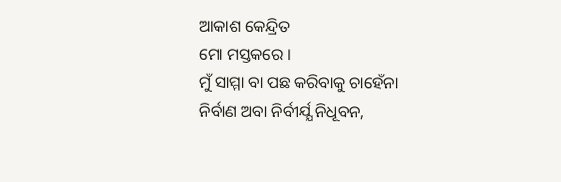ଆକାଶ କେନ୍ଦ୍ରିତ
ମୋ ମସ୍ତକରେ ।
ମୁଁ ସାମ୍ମା ବା ପଛ କରିବାକୁ ଚାହେଁନା
ନିର୍ବାଣ ଅବା ନିର୍ବୀର୍ଯ୍ଯ ନିଧୂବନ,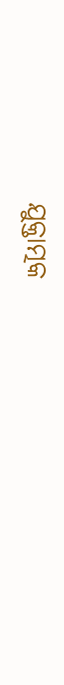ଯୁକ୍ତାତ୍ମକ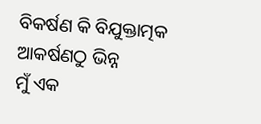ବିକର୍ଷଣ କି ବିଯୁକ୍ତାତ୍ମକ ଆକର୍ଷଣଠୁ ଭିନ୍ନ
ମୁଁ ଏକ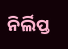ନିର୍ଲିପ୍ତ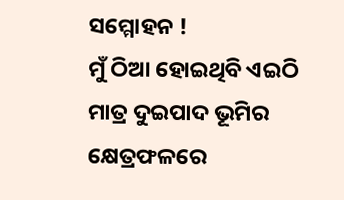ସମ୍ମୋହନ !
ମୁଁ ଠିଆ ହୋଇଥିବି ଏଇଠି
ମାତ୍ର ଦୁଇପାଦ ଭୂମିର କ୍ଷେତ୍ରଫଳରେ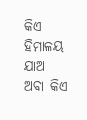କିଏ ହିମାଳୟ ଯାଅ
ଅବା କିଏ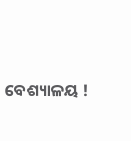ବେଶ୍ୟାଳୟ !